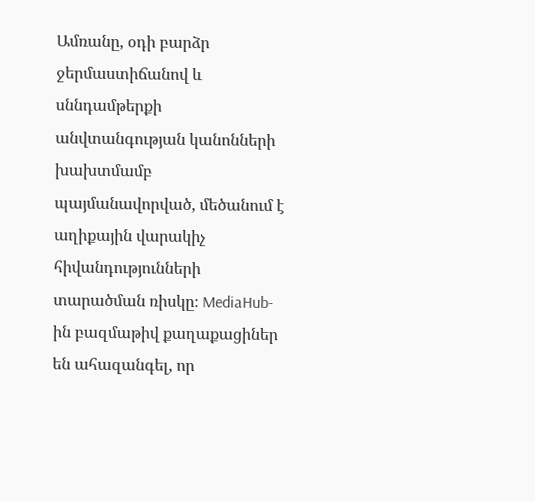Ամռանը, օդի բարձր ջերմաստիճանով և սննդամթերքի անվտանգության կանոնների խախտմամբ պայմանավորված, մեծանում է աղիքային վարակիչ հիվանդությունների տարածման ռիսկը։ MediaHub-ին բազմաթիվ քաղաքացիներ են ահազանգել, որ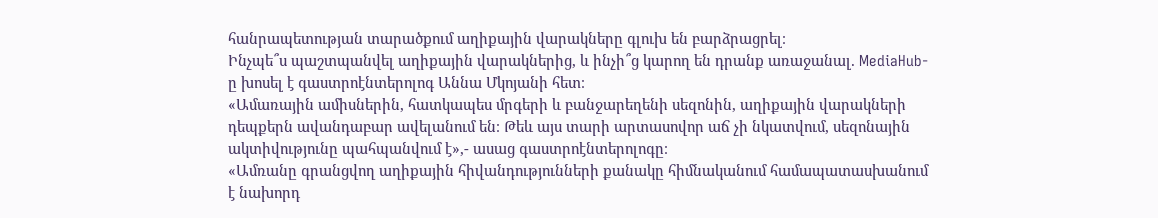հանրապետության տարածքում աղիքային վարակները գլուխ են բարձրացրել։
Ինչպե՞ս պաշտպանվել աղիքային վարակներից, և ինչի՞ց կարող են դրանք առաջանալ. MediaHub-ը խոսել է գաստրոէնտերոլոգ Աննա Մկոյանի հետ։
«Ամառային ամիսներին, հատկապես մրգերի և բանջարեղենի սեզոնին, աղիքային վարակների դեպքերն ավանդաբար ավելանում են։ Թեև այս տարի արտասովոր աճ չի նկատվում, սեզոնային ակտիվությունը պահպանվում է»,- ասաց գաստրոէնտերոլոգը։
«Ամռանը գրանցվող աղիքային հիվանդությունների քանակը հիմնականում համապատասխանում է նախորդ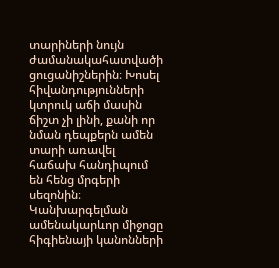տարիների նույն ժամանակահատվածի ցուցանիշներին։ Խոսել հիվանդությունների կտրուկ աճի մասին ճիշտ չի լինի, քանի որ նման դեպքերն ամեն տարի առավել հաճախ հանդիպում են հենց մրգերի սեզոնին։ Կանխարգելման ամենակարևոր միջոցը հիգիենայի կանոնների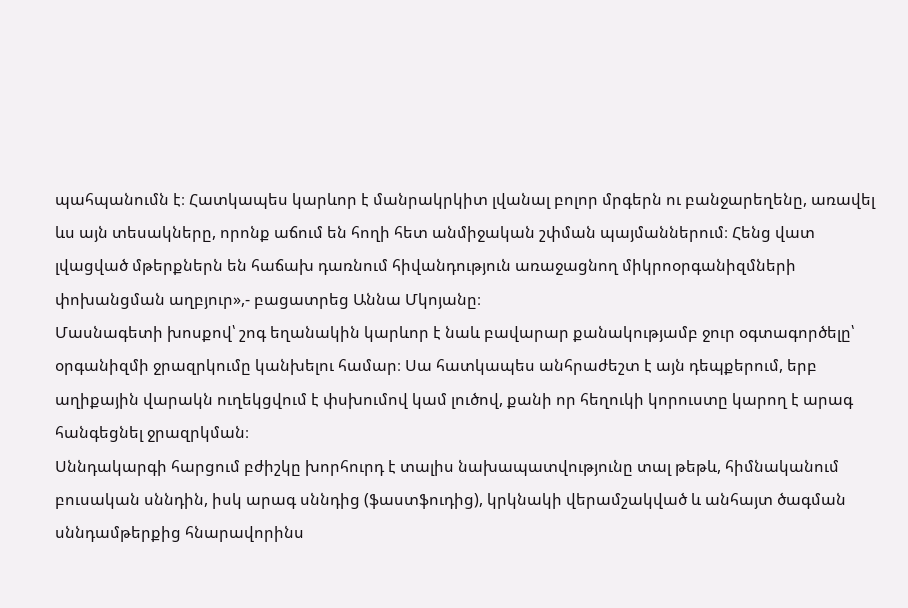պահպանումն է։ Հատկապես կարևոր է մանրակրկիտ լվանալ բոլոր մրգերն ու բանջարեղենը, առավել ևս այն տեսակները, որոնք աճում են հողի հետ անմիջական շփման պայմաններում։ Հենց վատ լվացված մթերքներն են հաճախ դառնում հիվանդություն առաջացնող միկրոօրգանիզմների փոխանցման աղբյուր»,- բացատրեց Աննա Մկոյանը։
Մասնագետի խոսքով՝ շոգ եղանակին կարևոր է նաև բավարար քանակությամբ ջուր օգտագործելը՝ օրգանիզմի ջրազրկումը կանխելու համար։ Սա հատկապես անհրաժեշտ է այն դեպքերում, երբ աղիքային վարակն ուղեկցվում է փսխումով կամ լուծով, քանի որ հեղուկի կորուստը կարող է արագ հանգեցնել ջրազրկման։
Սննդակարգի հարցում բժիշկը խորհուրդ է տալիս նախապատվությունը տալ թեթև, հիմնականում բուսական սննդին, իսկ արագ սննդից (ֆաստֆուդից), կրկնակի վերամշակված և անհայտ ծագման սննդամթերքից հնարավորինս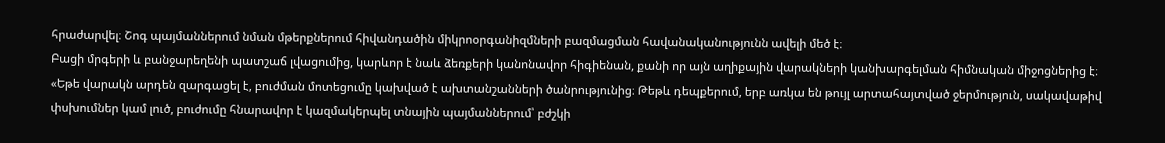հրաժարվել։ Շոգ պայմաններում նման մթերքներում հիվանդածին միկրոօրգանիզմների բազմացման հավանականությունն ավելի մեծ է։
Բացի մրգերի և բանջարեղենի պատշաճ լվացումից, կարևոր է նաև ձեռքերի կանոնավոր հիգիենան, քանի որ այն աղիքային վարակների կանխարգելման հիմնական միջոցներից է։
«Եթե վարակն արդեն զարգացել է, բուժման մոտեցումը կախված է ախտանշանների ծանրությունից։ Թեթև դեպքերում, երբ առկա են թույլ արտահայտված ջերմություն, սակավաթիվ փսխումներ կամ լուծ, բուժումը հնարավոր է կազմակերպել տնային պայմաններում՝ բժշկի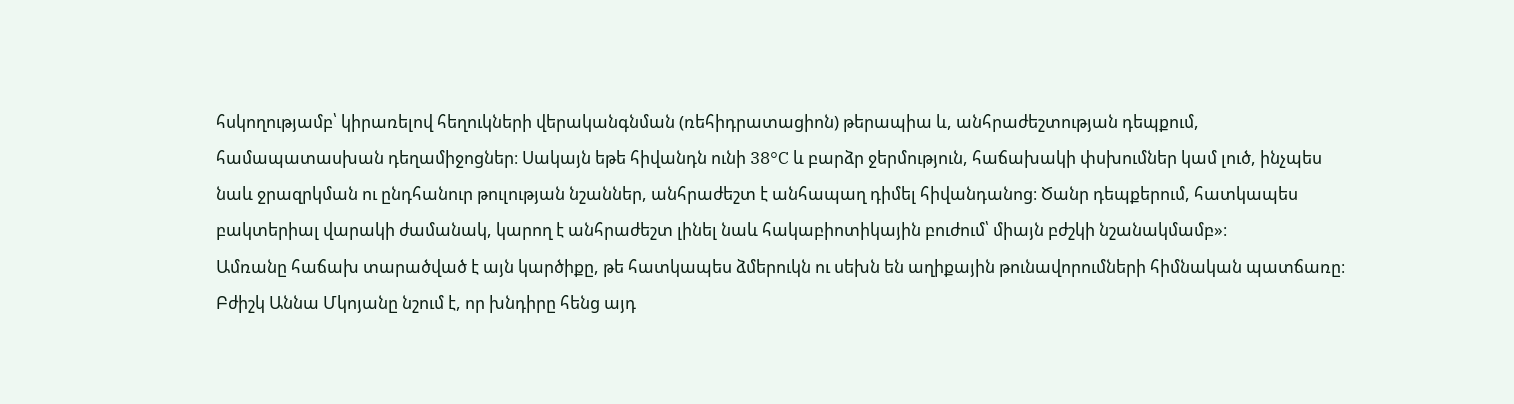հսկողությամբ՝ կիրառելով հեղուկների վերականգնման (ռեհիդրատացիոն) թերապիա և, անհրաժեշտության դեպքում, համապատասխան դեղամիջոցներ։ Սակայն եթե հիվանդն ունի 38°C և բարձր ջերմություն, հաճախակի փսխումներ կամ լուծ, ինչպես նաև ջրազրկման ու ընդհանուր թուլության նշաններ, անհրաժեշտ է անհապաղ դիմել հիվանդանոց։ Ծանր դեպքերում, հատկապես բակտերիալ վարակի ժամանակ, կարող է անհրաժեշտ լինել նաև հակաբիոտիկային բուժում՝ միայն բժշկի նշանակմամբ»։
Ամռանը հաճախ տարածված է այն կարծիքը, թե հատկապես ձմերուկն ու սեխն են աղիքային թունավորումների հիմնական պատճառը։ Բժիշկ Աննա Մկոյանը նշում է, որ խնդիրը հենց այդ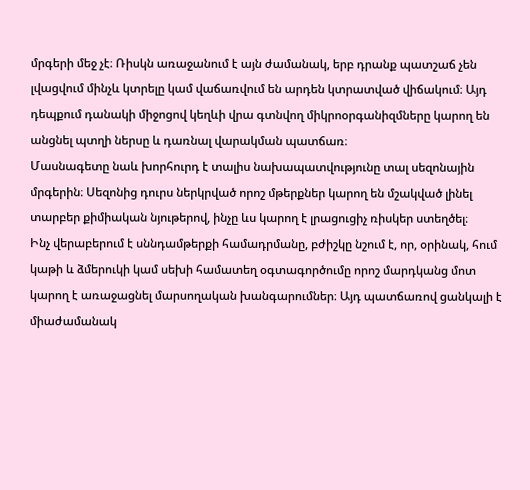մրգերի մեջ չէ։ Ռիսկն առաջանում է այն ժամանակ, երբ դրանք պատշաճ չեն լվացվում մինչև կտրելը կամ վաճառվում են արդեն կտրատված վիճակում։ Այդ դեպքում դանակի միջոցով կեղևի վրա գտնվող միկրոօրգանիզմները կարող են անցնել պտղի ներսը և դառնալ վարակման պատճառ։
Մասնագետը նաև խորհուրդ է տալիս նախապատվությունը տալ սեզոնային մրգերին։ Սեզոնից դուրս ներկրված որոշ մթերքներ կարող են մշակված լինել տարբեր քիմիական նյութերով, ինչը ևս կարող է լրացուցիչ ռիսկեր ստեղծել։
Ինչ վերաբերում է սննդամթերքի համադրմանը, բժիշկը նշում է, որ, օրինակ, հում կաթի և ձմերուկի կամ սեխի համատեղ օգտագործումը որոշ մարդկանց մոտ կարող է առաջացնել մարսողական խանգարումներ։ Այդ պատճառով ցանկալի է միաժամանակ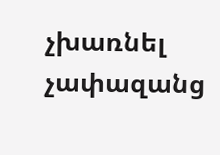չխառնել չափազանց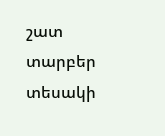շատ տարբեր տեսակի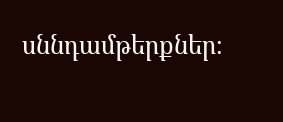սննդամթերքներ։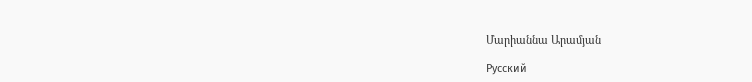Մարիաննա Արամյան

Русский